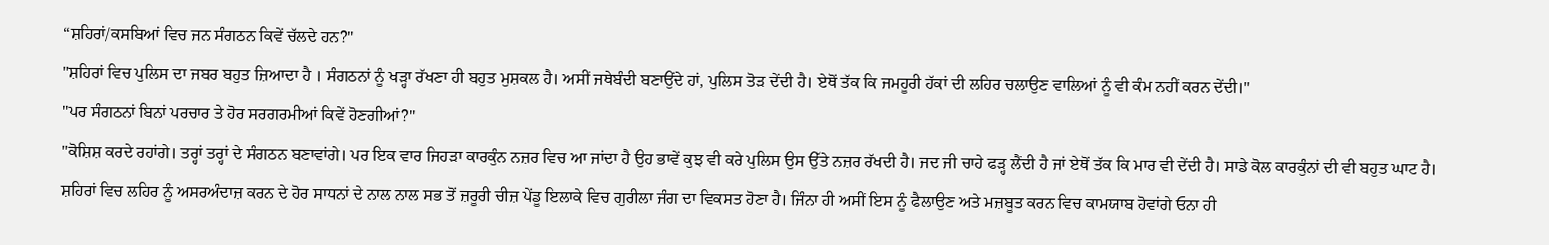“ਸ਼ਹਿਰਾਂ/ਕਸਬਿਆਂ ਵਿਚ ਜਨ ਸੰਗਠਨ ਕਿਵੇਂ ਚੱਲਦੇ ਹਨ?"
"ਸ਼ਹਿਰਾਂ ਵਿਚ ਪੁਲਿਸ ਦਾ ਜਬਰ ਬਹੁਤ ਜ਼ਿਆਦਾ ਹੈ । ਸੰਗਠਨਾਂ ਨੂੰ ਖੜ੍ਹਾ ਰੱਖਣਾ ਹੀ ਬਹੁਤ ਮੁਸ਼ਕਲ ਹੈ। ਅਸੀਂ ਜਥੇਬੰਦੀ ਬਣਾਉਂਦੇ ਹਾਂ, ਪੁਲਿਸ ਤੋੜ ਦੇਂਦੀ ਹੈ। ਏਥੋਂ ਤੱਕ ਕਿ ਜਮਹੂਰੀ ਹੱਕਾਂ ਦੀ ਲਹਿਰ ਚਲਾਉਣ ਵਾਲਿਆਂ ਨੂੰ ਵੀ ਕੰਮ ਨਹੀਂ ਕਰਨ ਦੇਂਦੀ।"
"ਪਰ ਸੰਗਠਨਾਂ ਬਿਨਾਂ ਪਰਚਾਰ ਤੇ ਹੋਰ ਸਰਗਰਮੀਆਂ ਕਿਵੇਂ ਹੋਣਗੀਆਂ?"
"ਕੋਸ਼ਿਸ਼ ਕਰਦੇ ਰਹਾਂਗੇ। ਤਰ੍ਹਾਂ ਤਰ੍ਹਾਂ ਦੇ ਸੰਗਠਨ ਬਣਾਵਾਂਗੇ। ਪਰ ਇਕ ਵਾਰ ਜਿਹੜਾ ਕਾਰਕੁੰਨ ਨਜ਼ਰ ਵਿਚ ਆ ਜਾਂਦਾ ਹੈ ਉਹ ਭਾਵੇਂ ਕੁਝ ਵੀ ਕਰੇ ਪੁਲਿਸ ਉਸ ਉੱਤੇ ਨਜ਼ਰ ਰੱਖਦੀ ਹੈ। ਜਦ ਜੀ ਚਾਹੇ ਫੜ੍ਹ ਲੈਂਦੀ ਹੈ ਜਾਂ ਏਥੋਂ ਤੱਕ ਕਿ ਮਾਰ ਵੀ ਦੇਂਦੀ ਹੈ। ਸਾਡੇ ਕੋਲ ਕਾਰਕੁੰਨਾਂ ਦੀ ਵੀ ਬਹੁਤ ਘਾਟ ਹੈ। ਸ਼ਹਿਰਾਂ ਵਿਚ ਲਹਿਰ ਨੂੰ ਅਸਰਅੰਦਾਜ਼ ਕਰਨ ਦੇ ਹੋਰ ਸਾਧਨਾਂ ਦੇ ਨਾਲ ਨਾਲ ਸਭ ਤੋਂ ਜ਼ਰੂਰੀ ਚੀਜ਼ ਪੇਂਡੂ ਇਲਾਕੇ ਵਿਚ ਗੁਰੀਲਾ ਜੰਗ ਦਾ ਵਿਕਸਤ ਹੋਣਾ ਹੈ। ਜਿੰਨਾ ਹੀ ਅਸੀਂ ਇਸ ਨੂੰ ਫੈਲਾਉਣ ਅਤੇ ਮਜ਼ਬੂਤ ਕਰਨ ਵਿਚ ਕਾਮਯਾਬ ਹੋਵਾਂਗੇ ਓਨਾ ਹੀ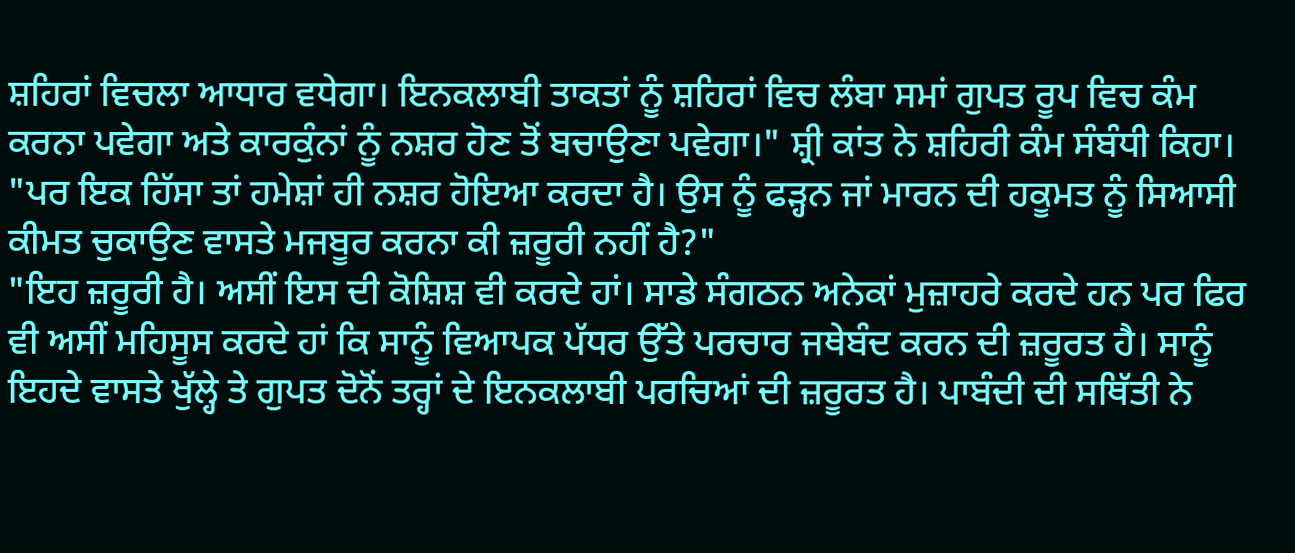ਸ਼ਹਿਰਾਂ ਵਿਚਲਾ ਆਧਾਰ ਵਧੇਗਾ। ਇਨਕਲਾਬੀ ਤਾਕਤਾਂ ਨੂੰ ਸ਼ਹਿਰਾਂ ਵਿਚ ਲੰਬਾ ਸਮਾਂ ਗੁਪਤ ਰੂਪ ਵਿਚ ਕੰਮ ਕਰਨਾ ਪਵੇਗਾ ਅਤੇ ਕਾਰਕੁੰਨਾਂ ਨੂੰ ਨਸ਼ਰ ਹੋਣ ਤੋਂ ਬਚਾਉਣਾ ਪਵੇਗਾ।" ਸ਼੍ਰੀ ਕਾਂਤ ਨੇ ਸ਼ਹਿਰੀ ਕੰਮ ਸੰਬੰਧੀ ਕਿਹਾ।
"ਪਰ ਇਕ ਹਿੱਸਾ ਤਾਂ ਹਮੇਸ਼ਾਂ ਹੀ ਨਸ਼ਰ ਹੋਇਆ ਕਰਦਾ ਹੈ। ਉਸ ਨੂੰ ਫੜ੍ਹਨ ਜਾਂ ਮਾਰਨ ਦੀ ਹਕੂਮਤ ਨੂੰ ਸਿਆਸੀ ਕੀਮਤ ਚੁਕਾਉਣ ਵਾਸਤੇ ਮਜਬੂਰ ਕਰਨਾ ਕੀ ਜ਼ਰੂਰੀ ਨਹੀਂ ਹੈ?"
"ਇਹ ਜ਼ਰੂਰੀ ਹੈ। ਅਸੀਂ ਇਸ ਦੀ ਕੋਸ਼ਿਸ਼ ਵੀ ਕਰਦੇ ਹਾਂ। ਸਾਡੇ ਸੰਗਠਨ ਅਨੇਕਾਂ ਮੁਜ਼ਾਹਰੇ ਕਰਦੇ ਹਨ ਪਰ ਫਿਰ ਵੀ ਅਸੀਂ ਮਹਿਸੂਸ ਕਰਦੇ ਹਾਂ ਕਿ ਸਾਨੂੰ ਵਿਆਪਕ ਪੱਧਰ ਉੱਤੇ ਪਰਚਾਰ ਜਥੇਬੰਦ ਕਰਨ ਦੀ ਜ਼ਰੂਰਤ ਹੈ। ਸਾਨੂੰ ਇਹਦੇ ਵਾਸਤੇ ਖੁੱਲ੍ਹੇ ਤੇ ਗੁਪਤ ਦੋਨੋਂ ਤਰ੍ਹਾਂ ਦੇ ਇਨਕਲਾਬੀ ਪਰਚਿਆਂ ਦੀ ਜ਼ਰੂਰਤ ਹੈ। ਪਾਬੰਦੀ ਦੀ ਸਥਿੱਤੀ ਨੇ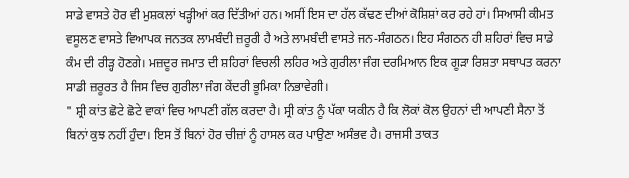ਸਾਡੇ ਵਾਸਤੇ ਹੋਰ ਵੀ ਮੁਸ਼ਕਲਾਂ ਖੜ੍ਹੀਆਂ ਕਰ ਦਿੱਤੀਆਂ ਹਨ। ਅਸੀਂ ਇਸ ਦਾ ਹੱਲ ਕੱਢਣ ਦੀਆਂ ਕੋਸ਼ਿਸ਼ਾਂ ਕਰ ਰਹੇ ਹਾਂ। ਸਿਆਸੀ ਕੀਮਤ ਵਸੂਲਣ ਵਾਸਤੇ ਵਿਆਪਕ ਜਨਤਕ ਲਾਮਬੰਦੀ ਜ਼ਰੂਰੀ ਹੈ ਅਤੇ ਲਾਮਬੰਦੀ ਵਾਸਤੇ ਜਨ-ਸੰਗਠਨ। ਇਹ ਸੰਗਠਨ ਹੀ ਸ਼ਹਿਰਾਂ ਵਿਚ ਸਾਡੇ ਕੰਮ ਦੀ ਰੀੜ੍ਹ ਹੋਣਗੇ। ਮਜ਼ਦੂਰ ਜਮਾਤ ਦੀ ਸ਼ਹਿਰਾਂ ਵਿਚਲੀ ਲਹਿਰ ਅਤੇ ਗੁਰੀਲਾ ਜੰਗ ਦਰਮਿਆਨ ਇਕ ਗੂੜਾ ਰਿਸ਼ਤਾ ਸਥਾਪਤ ਕਰਨਾ ਸਾਡੀ ਜ਼ਰੂਰਤ ਹੈ ਜਿਸ ਵਿਚ ਗੁਰੀਲਾ ਜੰਗ ਕੇਂਦਰੀ ਭੂਮਿਕਾ ਨਿਭਾਵੇਗੀ।
" ਸ਼੍ਰੀ ਕਾਂਤ ਛੋਟੇ ਛੋਟੇ ਵਾਕਾਂ ਵਿਚ ਆਪਣੀ ਗੱਲ ਕਰਦਾ ਹੈ। ਸ੍ਰੀ ਕਾਂਤ ਨੂੰ ਪੱਕਾ ਯਕੀਨ ਹੈ ਕਿ ਲੋਕਾਂ ਕੋਲ ਉਹਨਾਂ ਦੀ ਆਪਣੀ ਸੈਨਾ ਤੋਂ ਬਿਨਾਂ ਕੁਝ ਨਹੀਂ ਹੁੰਦਾ। ਇਸ ਤੋਂ ਬਿਨਾਂ ਹੋਰ ਚੀਜ਼ਾਂ ਨੂੰ ਹਾਸਲ ਕਰ ਪਾਉਣਾ ਅਸੰਭਵ ਹੈ। ਰਾਜਸੀ ਤਾਕਤ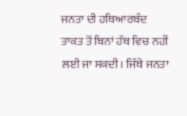ਜਨਤਾ ਦੀ ਹਥਿਆਰਬੰਦ ਤਾਕਤ ਤੋਂ ਬਿਨਾਂ ਹੱਥ ਵਿਚ ਨਹੀਂ ਲਈ ਜਾ ਸਕਦੀ। ਜਿੱਥੇ ਜਨਤਾ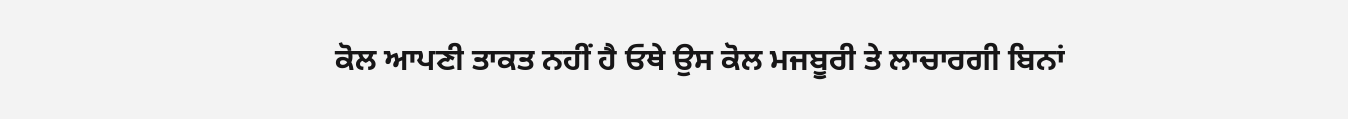ਕੋਲ ਆਪਣੀ ਤਾਕਤ ਨਹੀਂ ਹੈ ਓਥੇ ਉਸ ਕੋਲ ਮਜਬੂਰੀ ਤੇ ਲਾਚਾਰਗੀ ਬਿਨਾਂ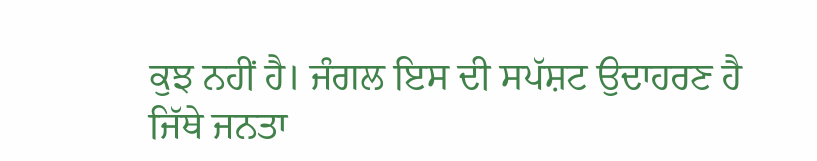ਕੁਝ ਨਹੀਂ ਹੈ। ਜੰਗਲ ਇਸ ਦੀ ਸਪੱਸ਼ਟ ਉਦਾਹਰਣ ਹੈ ਜਿੱਥੇ ਜਨਤਾ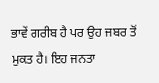ਭਾਵੇਂ ਗਰੀਬ ਹੈ ਪਰ ਉਹ ਜਬਰ ਤੋਂ ਮੁਕਤ ਹੈ। ਇਹ ਜਨਤਾ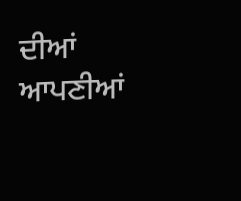ਦੀਆਂ ਆਪਣੀਆਂ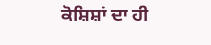ਕੋਸ਼ਿਸ਼ਾਂ ਦਾ ਹੀ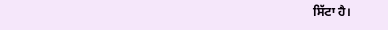ਸਿੱਟਾ ਹੈ।